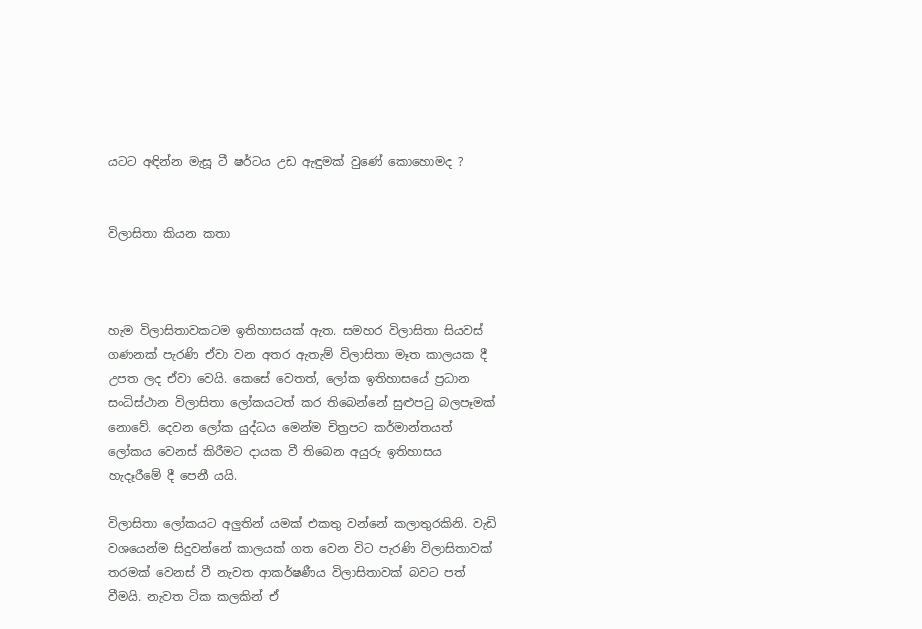යටට අඳින්න මැසූ ටී ෂර්ටය උඩ ඇඳුමක් වුණේ කොහොමද ?


විලාසිතා කියන කතා



හැම විලාසිතාවකටම ඉතිහාසයක් ඇත. සමහර විලාසිතා සියවස් ගණනක් පැරණි ඒවා වන අතර ඇතැම් විලාසිතා මෑත කාලයක දී උපත ලද ඒවා වෙයි. කෙසේ වෙතත්, ලෝක ඉතිහාසයේ ප්‍රධාන සංධිස්ථාන විලාසිතා ලෝකයටත් කර තිබෙන්නේ සුළුපටු බලපෑමක් නොවේ. දෙවන ලෝක යුද්ධය මෙන්ම චිත්‍රපට කර්මාන්තයත් ලෝකය වෙනස් කිරීමට දායක වී තිබෙන අයුරු ඉතිහාසය හැදෑරීමේ දී පෙනී යයි.

විලාසිතා ලෝකයට අලුතින් යමක් එකතු වන්නේ කලාතුරකිනි. වැඩි වශයෙන්ම සිදුවන්නේ කාලයක් ගත වෙන විට පැරණි විලාසිතාවක් තරමක් වෙනස් වී නැවත ආකර්ෂණීය විලාසිතාවක් බවට පත් වීමයි. නැවත ටික කලකින් ඒ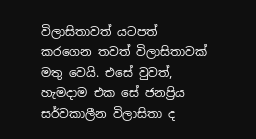විලාසිතාවත් යටපත් කරගෙන තවත් විලාසිතාවක් මතු වෙයි. එසේ වුවත්, හැමදාම එක සේ ජනප්‍රිය සර්වකාලීන විලාසිතා ද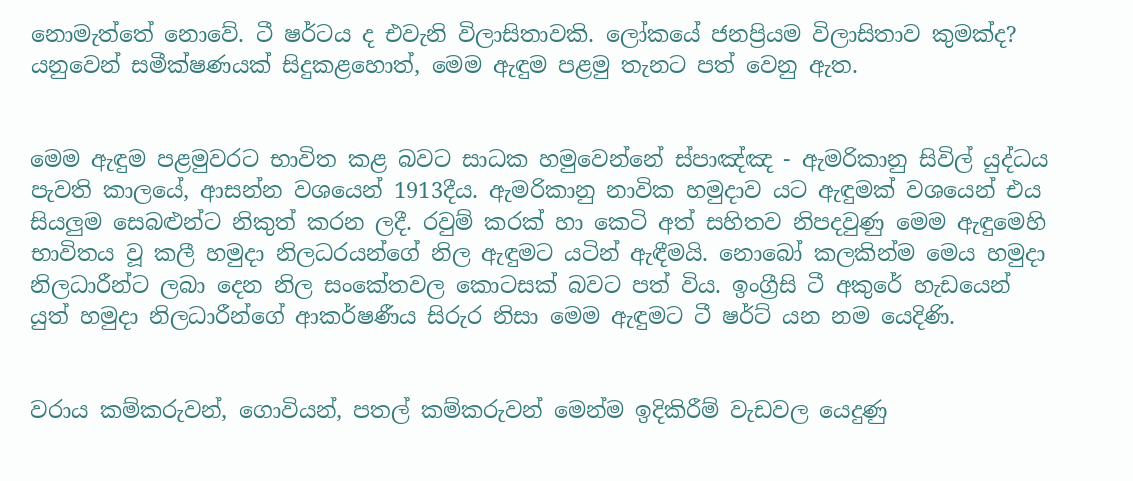නොමැත්තේ නොවේ. ටී ෂර්ටය ද එවැනි විලාසිතාවකි. ලෝකයේ ජනප්‍රියම විලාසිතාව කුමක්ද? යනුවෙන් සමීක්ෂණයක් සිදුකළහොත්, මෙම ඇඳුම පළමු තැනට පත් වෙනු ඇත.


මෙම ඇඳුම පළමුවරට භාවිත කළ බවට සාධක හමුවෙන්නේ ස්පාඤ්ඤ - ඇමරිකානු සිවිල් යුද්ධය පැවති කාලයේ, ආසන්න වශයෙන් 1913දීය. ඇමරිකානු නාවික හමුදාව යට ඇඳුමක් වශයෙන් එය සියලුම සෙබළුන්ට නිකුත් කරන ලදී. රවුම් කරක් හා කෙටි අත් සහිතව නිපදවුණු මෙම ඇඳුමෙහි භාවිතය වූ කලී හමුදා නිලධරයන්ගේ නිල ඇඳුමට යටින් ඇඳීමයි. නොබෝ කලකින්ම මෙය හමුදා නිලධාරීන්ට ලබා දෙන නිල සංකේතවල කොටසක් බවට පත් විය. ඉංග්‍රීසි ටී අකුරේ හැඩයෙන් යුත් හමුදා නිලධාරීන්ගේ ආකර්ෂණීය සිරුර නිසා මෙම ඇඳුමට ටී ෂර්ට් යන නම යෙදිණි.


වරාය කම්කරුවන්, ගොවියන්, පතල් කම්කරුවන් මෙන්ම ඉදිකිරීම් වැඩවල යෙදුණු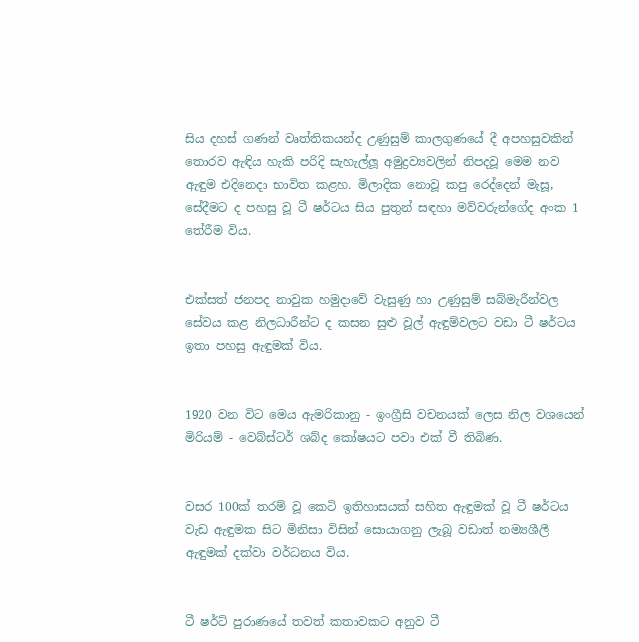සිය දහස් ගණන් වෘත්තිකයන්ද උණුසුම් කාලගුණයේ දී අපහසුවකින් තොරව ඇඳිය හැකි පරිදි සැහැල්ලූ අමුද්‍රව්‍යවලින් නිපදවූ මෙම නව ඇඳුම එදිනෙදා භාවිත කළහ. මිලාදික නොවූ කපු රෙද්දෙන් මැසූ, සේදීමට ද පහසු වූ ටී ෂර්ටය සිය පුතුන් සඳහා මව්වරුන්ගේද අංක 1 තේරීම විය.


එක්සත් ජනපද නාවුක හමුදාවේ වැසුණු හා උණුසුම් සබ්මැරීන්වල සේවය කළ නිලධාරීන්ට ද කසන සුළු වූල් ඇඳුම්වලට වඩා ටී ෂර්ටය ඉතා පහසු ඇඳුමක් විය.


1920 වන විට මෙය ඇමරිකානු - ඉංග්‍රීසි වචනයක් ලෙස නිල වශයෙන් මිරියම් - වෙබ්ස්ටර් ශබ්ද කෝෂයට පවා එක් වී තිබිණ.


වසර 100ක් තරම් වූ කෙටි ඉතිහාසයක් සහිත ඇඳුමක් වූ ටී ෂර්ටය වැඩ ඇඳුමක සිට මිනිසා විසින් සොයාගනු ලැබූ වඩාත් නම්‍යශීලී ඇඳුමක් දක්වා වර්ධනය විය.


ටී ෂර්ට් පුරාණයේ තවත් කතාවකට අනුව ටී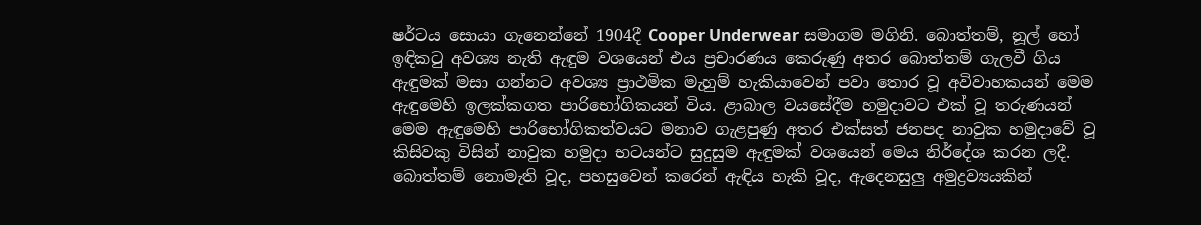ෂර්ටය සොයා ගැනෙන්නේ 1904දී Cooper Underwear සමාගම මගිනි. බොත්තම්, නූල් හෝ ඉඳිකටු අවශ්‍ය නැති ඇඳුම වශයෙන් එය ප්‍රචාරණය කෙරුණු අතර බොත්තම් ගැලවී ගිය ඇඳුමක් මසා ගන්නට අවශ්‍ය ප්‍රාථමික මැහුම් හැකියාවෙන් පවා තොර වූ අවිවාහකයන් මෙම ඇඳුමෙහි ඉලක්කගත පාරිභෝගිකයන් විය. ළාබාල වයසේදීම හමුදාවට එක් වූ තරුණයන් මෙම ඇඳුමෙහි පාරිභෝගිකත්වයට මනාව ගැළපුණු අතර එක්සත් ජනපද නාවුක හමුදාවේ වූ කිසිවකු විසින් නාවුක හමුදා භටයන්ට සුදුසුම ඇඳුමක් වශයෙන් මෙය නිර්දේශ කරන ලදී. බොත්තම් නොමැති වූද, පහසුවෙන් කරෙන් ඇඳිය හැකි වූද, ඇදෙනසුලු අමුද්‍රව්‍යයකින්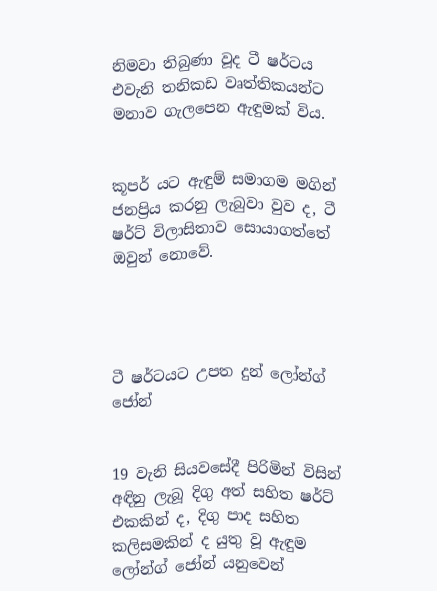නිමවා තිබුණා වූද ටී ෂර්ටය එවැනි තනිකඩ වෘත්තිකයන්ට මනාව ගැලපෙන ඇඳුමක් විය.


කූපර් යට ඇඳුම් සමාගම මගින් ජනප්‍රිය කරනු ලැබුවා වුව ද, ටී ෂර්ට් විලාසිතාව සොයාගත්තේ ඔවුන් නොවේ.




ටී ෂර්ටයට උපත දුන් ලෝන්ග් ජෝන්


19 වැනි සියවසේදී පිරිමින් විසින් අඳිනු ලැබූ දිගු අත් සහිත ෂර්ට් එකකින් ද, දිගු පාද සහිත කලිසමකින් ද යුතු වූ ඇඳුම ලෝන්ග් ජෝන් යනුවෙන්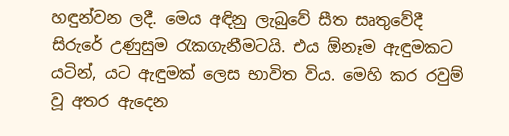හඳුන්වන ලදී. මෙය අඳිනු ලැබුවේ සීත සෘතුවේදී සිරුරේ උණුසුම රැකගැනීමටයි. එය ඕනෑම ඇඳුමකට යටින්, යට ඇඳුමක් ලෙස භාවිත විය. මෙහි කර රවුම් වූ අතර ඇදෙන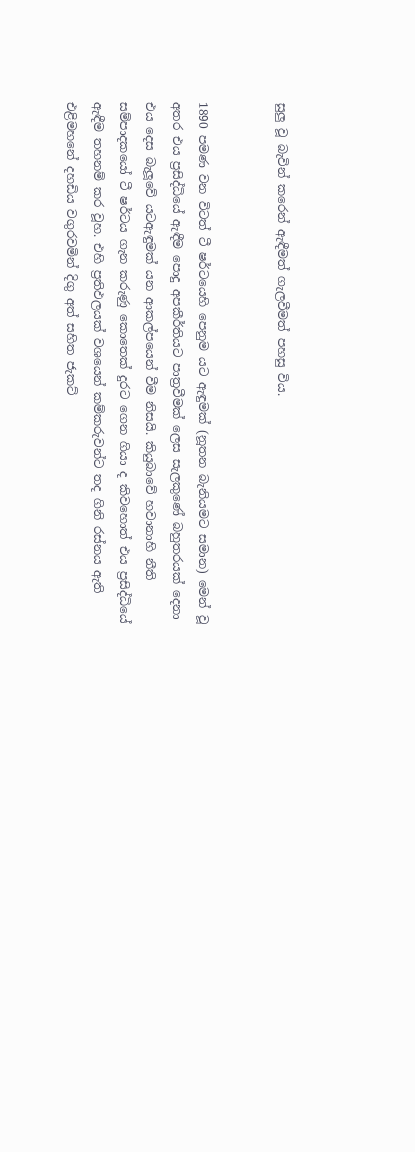සුලු වූ බැවින් කරෙන් ඇඳීමත් ගැලවීමත් පහසු විය.


1890 පමණ වන විටත් ටී ෂර්ටයෙහි පෙනුම යට ඇඳුමක් (නූතන බැනියමට සමාන) මෙන් වූ අතර එය ප්‍රසිද්ධියේ ඇඳීම පොදු අපකීර්තියට පාත්‍රවීමක් ලෙස සැලකුණේ බහුතරයක් දෙනා එය දෙස බැලූවේ යටඇඳුමක් යන ආකල්පයෙන් වීම නිසයි. කියුබාවේ හවානාහි නීති සම්පාදකයෝ ටී ෂර්ටය ගැන කරුණු කොතෙක් දුරට ගෙන ගියා ද කිවහොත් එය ප්‍රසිද්ධියේ ඇඳීම තහනම් කර වූහ. එහි ප්‍රතිඵලයක් වශයෙන් කම්කරුවන්ට තද ගිනි රස්නය ඇති එළිමහනේ දහඩිය වගුරවමින් දිගු අත් සහිත ජැකට්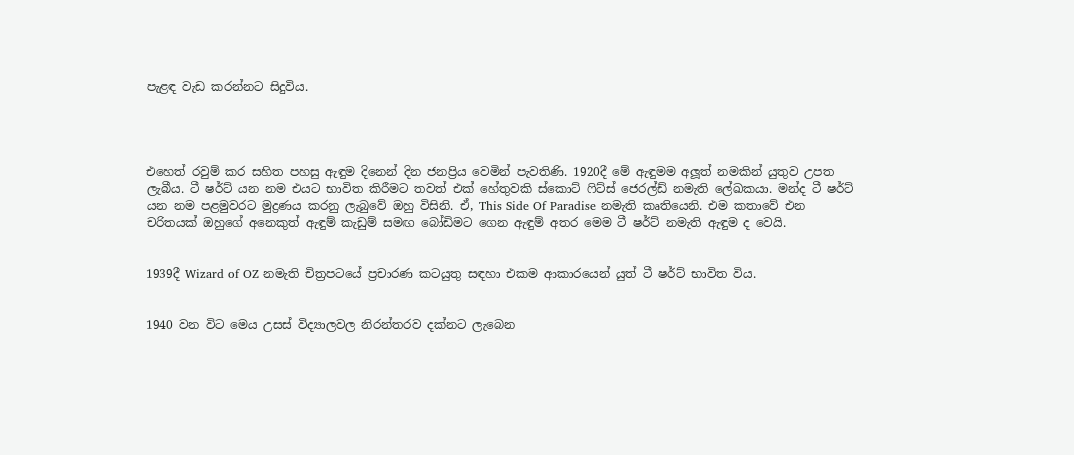පැළඳ වැඩ කරන්නට සිදුවිය.




එහෙත් රවුම් කර සහිත පහසු ඇඳුම දිනෙන් දින ජනප්‍රිය වෙමින් පැවතිණි. 1920දී මේ ඇඳුමම අලූත් නමකින් යුතුව උපත ලැබීය. ටී ෂර්ට් යන නම එයට භාවිත කිරීමට තවත් එක් හේතුවකි ස්කොට් ෆිට්ස් ජෙරල්ඩ් නමැති ලේඛකයා. මන්ද ටී ෂර්ට් යන නම පළමුවරට මුද්‍රණය කරනු ලැබුවේ ඔහු විසිනි. ඒ, This Side Of Paradise නමැති කෘතියෙනි. එම කතාවේ එන චරිතයක් ඔහුගේ අනෙකුත් ඇඳුම් කැඩුම් සමඟ බෝඩිමට ගෙන ඇඳුම් අතර මෙම ටී ෂර්ට් නමැති ඇඳුම ද වෙයි.


1939දී Wizard of OZ නමැති චිත්‍රපටයේ ප්‍රචාරණ කටයුතු සඳහා එකම ආකාරයෙන් යුත් ටී ෂර්ට් භාවිත විය.


1940 වන විට මෙය උසස් විද්‍යාලවල නිරන්තරව දක්නට ලැබෙන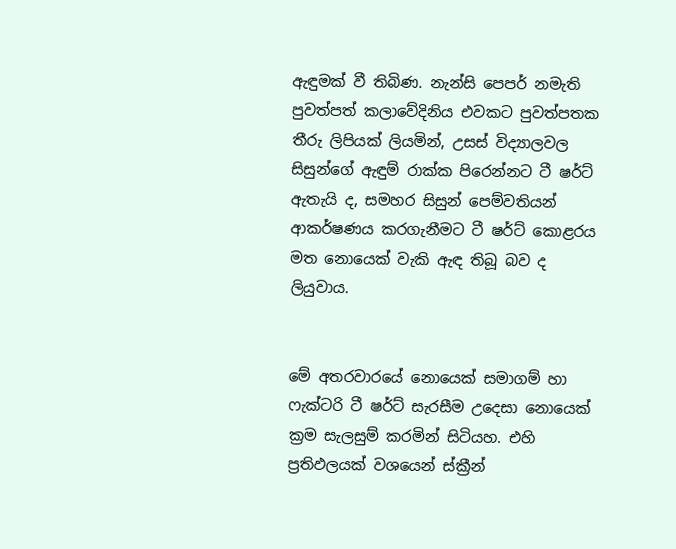ඇඳුමක් වී තිබිණ. නැන්සි පෙපර් නමැති පුවත්පත් කලාවේදිනිය එවකට පුවත්පතක තීරු ලිපියක් ලියමින්, උසස් විද්‍යාලවල සිසුන්ගේ ඇඳුම් රාක්ක පිරෙන්නට ටී ෂර්ට් ඇතැයි ද, සමහර සිසුන් පෙම්වතියන් ආකර්ෂණය කරගැනීමට ටී ෂර්ට් කොළරය මත නොයෙක් වැකි ඇඳ තිබූ බව ද ලියුවාය.


මේ අතරවාරයේ නොයෙක් සමාගම් හා ෆැක්ටරි ටී ෂර්ට් සැරසීම උදෙසා නොයෙක් ක්‍රම සැලසුම් කරමින් සිටියහ. එහි ප්‍රතිඵලයක් වශයෙන් ස්ක්‍රීන්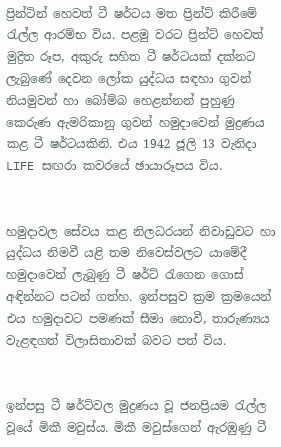ප්‍රින්ටින් හෙවත් ටී ෂර්ටය මත ප්‍රින්ට් කිරීමේ රැල්ල ආරම්භ විය. පළමු වරට ප්‍රින්ට් හෙවත් මුද්‍රිත රූප, අකුරු සහිත ටී ෂර්ටයක් දක්නට ලැබුණේ දෙවන ලෝක යුද්ධය සඳහා ගුවන් නියමුවන් හා බෝම්බ හෙළන්නන් පුහුණු කෙරුණ ඇමරිකානු ගුවන් හමුදාවෙන් මුද්‍රණය කළ ටී ෂර්ටයකිනි. එය 1942 ජූලි 13 වැනිදා LIFE සඟරා කවරයේ ඡායාරූපය විය.


හමුදාවල සේවය කළ නිලධරයන් නිවාඩුවට හා යුද්ධය නිමවී යළි තම නිවෙස්වලට යාමේදී හමුදාවෙන් ලැබුණු ටී ෂර්ට් රැගෙන ගොස් අඳින්නට පටන් ගත්හ. ඉන්පසුව ක්‍රම ක්‍රමයෙන් එය හමුදාවට පමණක් සීමා නොවී, තාරුණ්‍යය වැළඳගත් විලාසිතාවක් බවට පත් විය.


ඉන්පසු ටී ෂර්ට්වල මුද්‍රණය වූ ජනප්‍රියම රැල්ල වූයේ මිකී මවුස්ය. මිකී මවුස්ගෙන් ඇරඹුණු ටී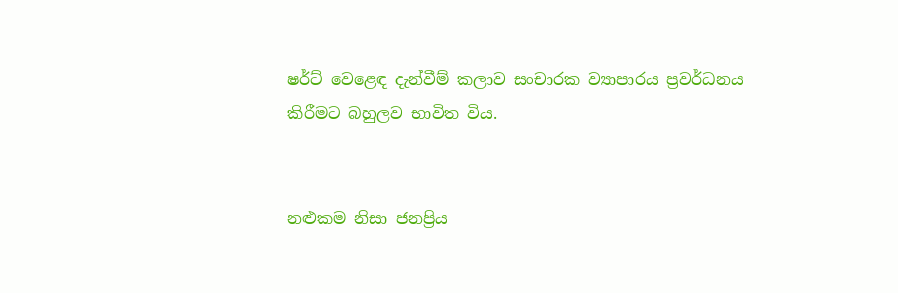ෂර්ට් වෙළෙඳ දැන්වීම් කලාව සංචාරක ව්‍යාපාරය ප්‍රවර්ධනය කිරීමට බහුලව භාවිත විය.


නළුකම නිසා ජනප්‍රිය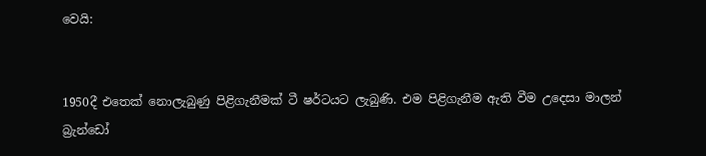වෙයි:


1950දී එතෙක් නොලැබුණු පිළිගැනීමක් ටී ෂර්ටයට ලැබුණි. එම පිළිගැනීම ඇති වීම උදෙසා මාලන් බ්‍රැන්ඩෝ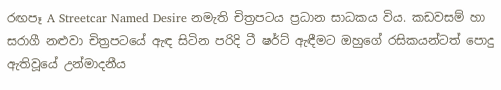රඟපෑ A Streetcar Named Desire නමැති චිත්‍රපටය ප්‍රධාන සාධකය විය. කඩවසම් හා සරාගී නළුවා චිත්‍රපටයේ ඇඳ සිටින පරිදි ටී ෂර්ට් ඇඳීමට ඔහුගේ රසිකයන්ටත් පොදු ඇතිවූයේ උන්මාදනීය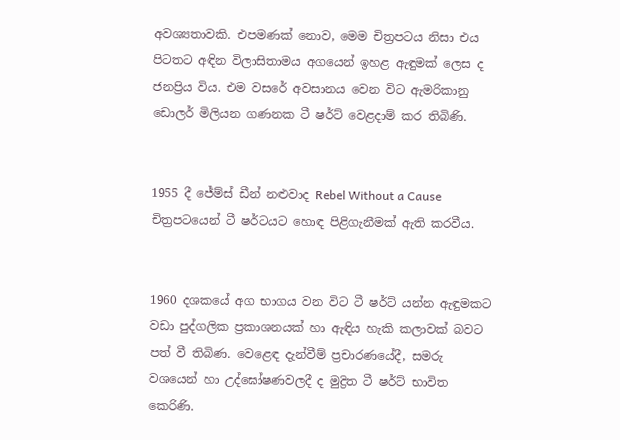අවශ්‍යතාවකි. එපමණක් නොව, මෙම චිත්‍රපටය නිසා එය පිටතට අඳින විලාසිතාමය අගයෙන් ඉහළ ඇඳුමක් ලෙස ද ජනප්‍රිය විය. එම වසරේ අවසානය වෙන විට ඇමරිකානු ඩොලර් මිලියන ගණනක ටී ෂර්ට් වෙළදාම් කර තිබිණි.


1955 දී ජේම්ස් ඩීන් නළුවාද Rebel Without a Cause චිත්‍රපටයෙන් ටී ෂර්ටයට හොඳ පිළිගැනීමක් ඇති කරවීය.


1960 දශකයේ අග භාගය වන විට ටී ෂර්ට් යන්න ඇඳුමකට වඩා පුද්ගලික ප්‍රකාශනයක් හා ඇඳිය හැකි කලාවක් බවට පත් වී තිබිණ. වෙළෙඳ දැන්වීම් ප්‍රචාරණයේදී, සමරු වශයෙන් හා උද්ඝෝෂණවලදී ද මුද්‍රිත ටී ෂර්ට් භාවිත කෙරිණි.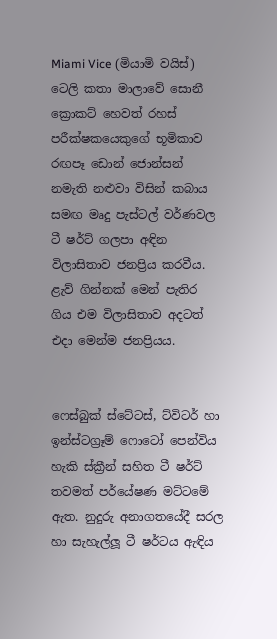Miami Vice (මියාමි වයිස්) ටෙලි කතා මාලාවේ සොනී ක්‍රොකට් හෙවත් රහස් පරීක්ෂකයෙකුගේ භූමිකාව රඟපෑ ඩොන් ජොන්සන් නමැති නළුවා විසින් කබාය සමඟ මෘදු පැස්ටල් වර්ණවල ටී ෂර්ට් ගලපා අඳින විලාසිතාව ජනප්‍රිය කරවීය. ළැව් ගින්නක් මෙන් පැතිර ගිය එම විලාසිතාව අදටත් එදා මෙන්ම ජනප්‍රියය.


ෆෙස්බුක් ස්ටේටස්, ට්විටර් හා ඉන්ස්ටග්‍රෑම් ෆොටෝ පෙන්විය හැකි ස්ක්‍රීන් සහිත ටී ෂර්ට් තවමත් පර්යේෂණ මට්ටමේ ඇත. නුදුරු අනාගතයේදී සරල හා සැහැල්ලූ ටී ෂර්ටය ඇඳිය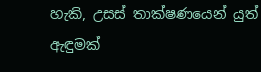හැකි, උසස් තාක්ෂණයෙන් යුත් ඇඳුමක්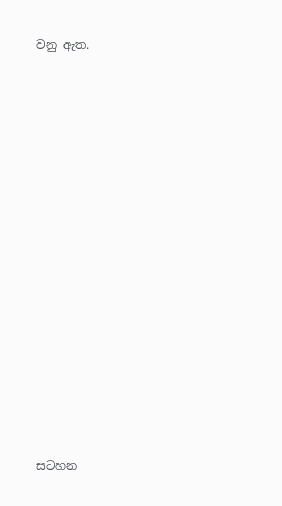වනු ඇත.


















සටහන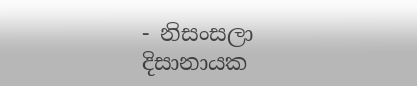- නිසංසලා දිසානායක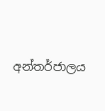අන්තර්ජාලය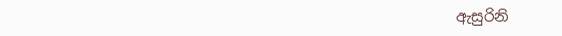ඇසුරිනි